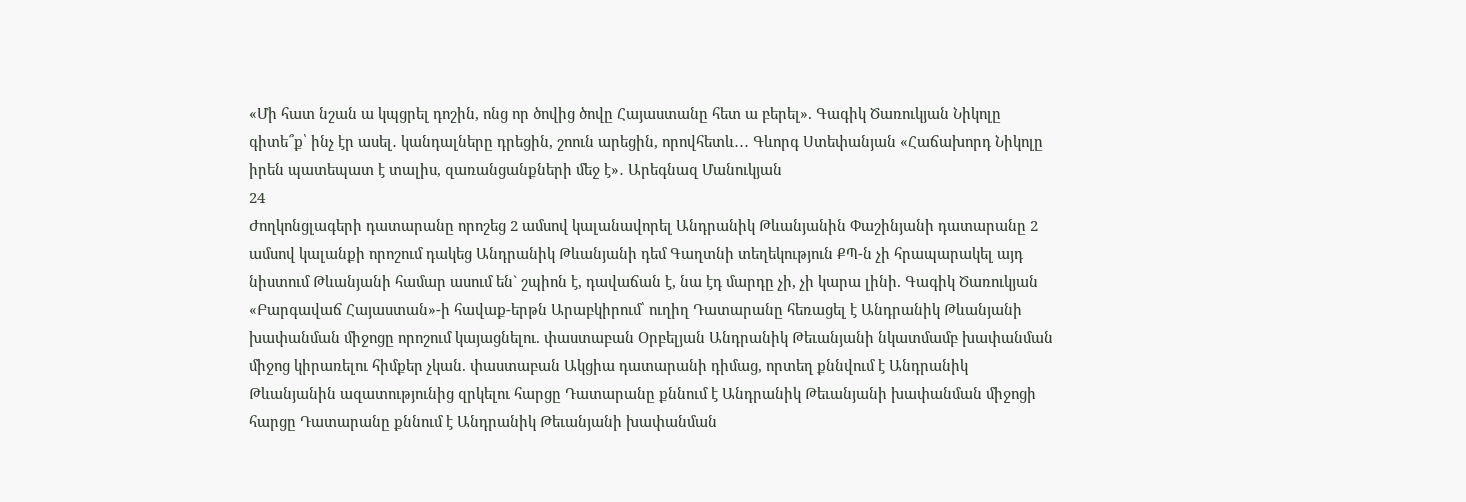«Մի հատ նշան ա կպցրել դոշին, ոնց որ ծովից ծովը Հայաստանը հետ ա բերել». Գագիկ Ծառուկյան Նիկոլը գիտե՞ք՝ ինչ էր ասել․ կանդալները դրեցին, շոուն արեցին, որովհետև․․․ Գևորգ Ստեփանյան «Հաճախորդ Նիկոլը իրեն պատեպատ է տալիս, զառանցանքների մեջ է»․ Արեգնազ Մանուկյան
24
Ժողկոնցլագերի դատարանը որոշեց 2 ամսով կալանավորել Անդրանիկ Թևանյանին Փաշինյանի դատարանը 2 ամսով կալանքի որոշում դակեց Անդրանիկ Թևանյանի դեմ Գաղտնի տեղեկություն ՔՊ-ն չի հրապարակել այդ նիստում Թևանյանի համար ասում են` շպիոն է, դավաճան է, նա էդ մարդը չի, չի կարա լինի. Գագիկ Ծառուկյան «Բարգավաճ Հայաստան»-ի հավաք-երթն Արաբկիրում՝ ուղիղ Դատարանը հեռացել է Անդրանիկ Թևանյանի խափանման միջոցը որոշում կայացնելու. փաստաբան Օրբելյան Անդրանիկ Թեւանյանի նկատմամբ խափանման միջոց կիրառելու հիմքեր չկան. փաստաբան Ակցիա դատարանի դիմաց, որտեղ քննվում է Անդրանիկ Թևանյանին ազատությունից զրկելու հարցը Դատարանը քննում է Անդրանիկ Թեւանյանի խափանման միջոցի հարցը Դատարանը քննում է Անդրանիկ Թեւանյանի խափանման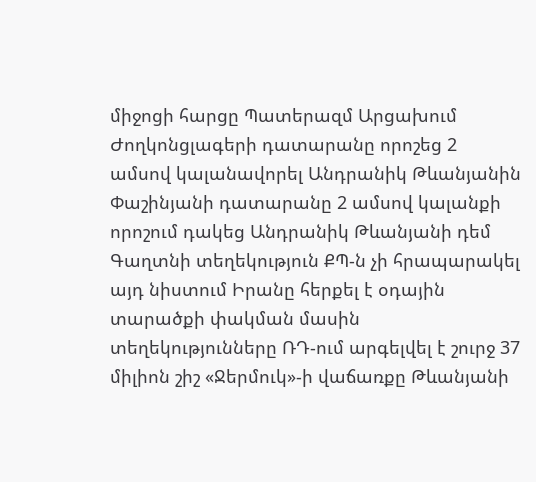միջոցի հարցը Պատերազմ Արցախում
Ժողկոնցլագերի դատարանը որոշեց 2 ամսով կալանավորել Անդրանիկ Թևանյանին Փաշինյանի դատարանը 2 ամսով կալանքի որոշում դակեց Անդրանիկ Թևանյանի դեմ Գաղտնի տեղեկություն ՔՊ-ն չի հրապարակել այդ նիստում Իրանը հերքել է օդային տարածքի փակման մասին տեղեկությունները ՌԴ-ում արգելվել է շուրջ 37 միլիոն շիշ «Ջերմուկ»-ի վաճառքը Թևանյանի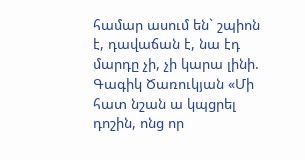համար ասում են` շպիոն է, դավաճան է, նա էդ մարդը չի, չի կարա լինի. Գագիկ Ծառուկյան «Մի հատ նշան ա կպցրել դոշին, ոնց որ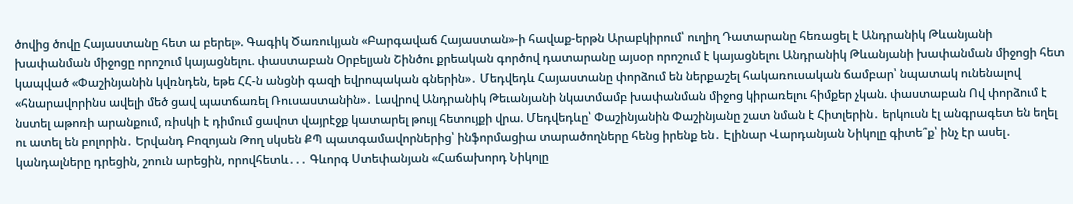ծովից ծովը Հայաստանը հետ ա բերել». Գագիկ Ծառուկյան «Բարգավաճ Հայաստան»-ի հավաք-երթն Արաբկիրում՝ ուղիղ Դատարանը հեռացել է Անդրանիկ Թևանյանի խափանման միջոցը որոշում կայացնելու. փաստաբան Օրբելյան Շինծու քրեական գործով դատարանը այսօր որոշում է կայացնելու Անդրանիկ Թևանյանի խափանման միջոցի հետ կապված «Փաշինյանին կվռնդեն, եթե ՀՀ-ն անցնի գազի եվրոպական գներին»․ Մեդվեդև Հայաստանը փորձում են ներքաշել հակառուսական ճամբար՝ նպատակ ունենալով «հնարավորինս ավելի մեծ ցավ պատճառել Ռուսաստանին»․ Լավրով Անդրանիկ Թեւանյանի նկատմամբ խափանման միջոց կիրառելու հիմքեր չկան. փաստաբան Ով փորձում է նստել աթոռի արանքում, ռիսկի է դիմում ցավոտ վայրէջք կատարել թույլ հետույքի վրա. Մեդվեդևը՝ Փաշինյանին Փաշինյանը շատ նման է Հիտլերին․ երկուսն էլ անգրագետ են եղել ու ատել են բոլորին․ Երվանդ Բոզոյան Թող սկսեն ՔՊ պատգամավորներից՝ ինֆորմացիա տարածողները հենց իրենք են․ Էլինար Վարդանյան Նիկոլը գիտե՞ք՝ ինչ էր ասել․ կանդալները դրեցին, շոուն արեցին, որովհետև․․․ Գևորգ Ստեփանյան «Հաճախորդ Նիկոլը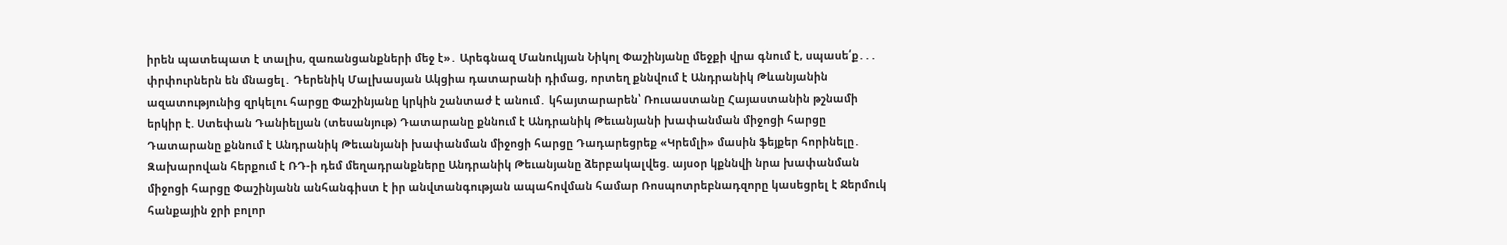իրեն պատեպատ է տալիս, զառանցանքների մեջ է»․ Արեգնազ Մանուկյան Նիկոլ Փաշինյանը մեջքի վրա գնում է, սպասե՛ք․․․ փրփուրներն են մնացել․ Դերենիկ Մալխասյան Ակցիա դատարանի դիմաց, որտեղ քննվում է Անդրանիկ Թևանյանին ազատությունից զրկելու հարցը Փաշինյանը կրկին շանտաժ է անում․ կհայտարարեն՝ Ռուսաստանը Հայաստանին թշնամի երկիր է. Ստեփան Դանիելյան (տեսանյութ) Դատարանը քննում է Անդրանիկ Թեւանյանի խափանման միջոցի հարցը Դատարանը քննում է Անդրանիկ Թեւանյանի խափանման միջոցի հարցը Դադարեցրեք «Կրեմլի» մասին ֆեյքեր հորինելը․ Զախարովան հերքում է ՌԴ-ի դեմ մեղադրանքները Անդրանիկ Թեւանյանը ձերբակալվեց. այսօր կքննվի նրա խափանման միջոցի հարցը Փաշինյանն անհանգիստ է իր անվտանգության ապահովման համար Ռոսպոտրեբնադզորը կասեցրել է Ջերմուկ հանքային ջրի բոլոր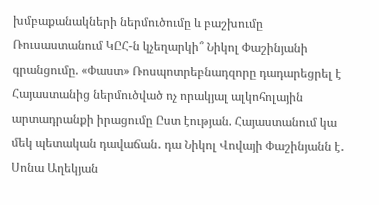խմբաքանակների ներմուծումը և բաշխումը Ռուսաստանում ԿԸՀ-ն կչեղարկի՞ Նիկոլ Փաշինյանի գրանցումը. «Փաստ» Ռոսպոտրեբնադզորը դադարեցրել է Հայաստանից ներմուծված ոչ որակյալ ալկոհոլային արտադրանքի իրացումը Ըստ էության. Հայաստանում կա մեկ պետական դավաճան․ դա Նիկոլ Վովայի Փաշինյանն է․ Սոնա Աղեկյան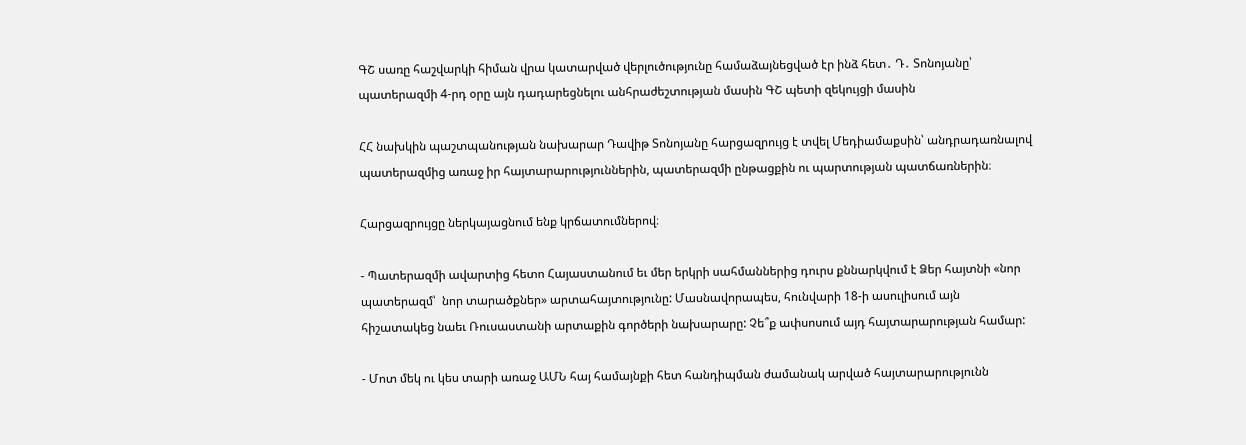ԳՇ սառը հաշվարկի հիման վրա կատարված վերլուծությունը համաձայնեցված էր ինձ հետ․ Դ․ Տոնոյանը՝ պատերազմի 4-րդ օրը այն դադարեցնելու անհրաժեշտության մասին ԳՇ պետի զեկույցի մասին

ՀՀ նախկին պաշտպանության նախարար Դավիթ Տոնոյանը հարցազրույց է տվել Մեդիամաքսին՝ անդրադառնալով պատերազմից առաջ իր հայտարարություններին, պատերազմի ընթացքին ու պարտության պատճառներին։

Հարցազրույցը ներկայացնում ենք կրճատումներով։

- Պատերազմի ավարտից հետո Հայաստանում եւ մեր երկրի սահմաններից դուրս քննարկվում է Ձեր հայտնի «նոր պատերազմ՝  նոր տարածքներ» արտահայտությունը: Մասնավորապես, հունվարի 18-ի ասուլիսում այն հիշատակեց նաեւ Ռուսաստանի արտաքին գործերի նախարարը: Չե՞ք ափսոսում այդ հայտարարության համար:

- Մոտ մեկ ու կես տարի առաջ ԱՄՆ հայ համայնքի հետ հանդիպման ժամանակ արված հայտարարությունն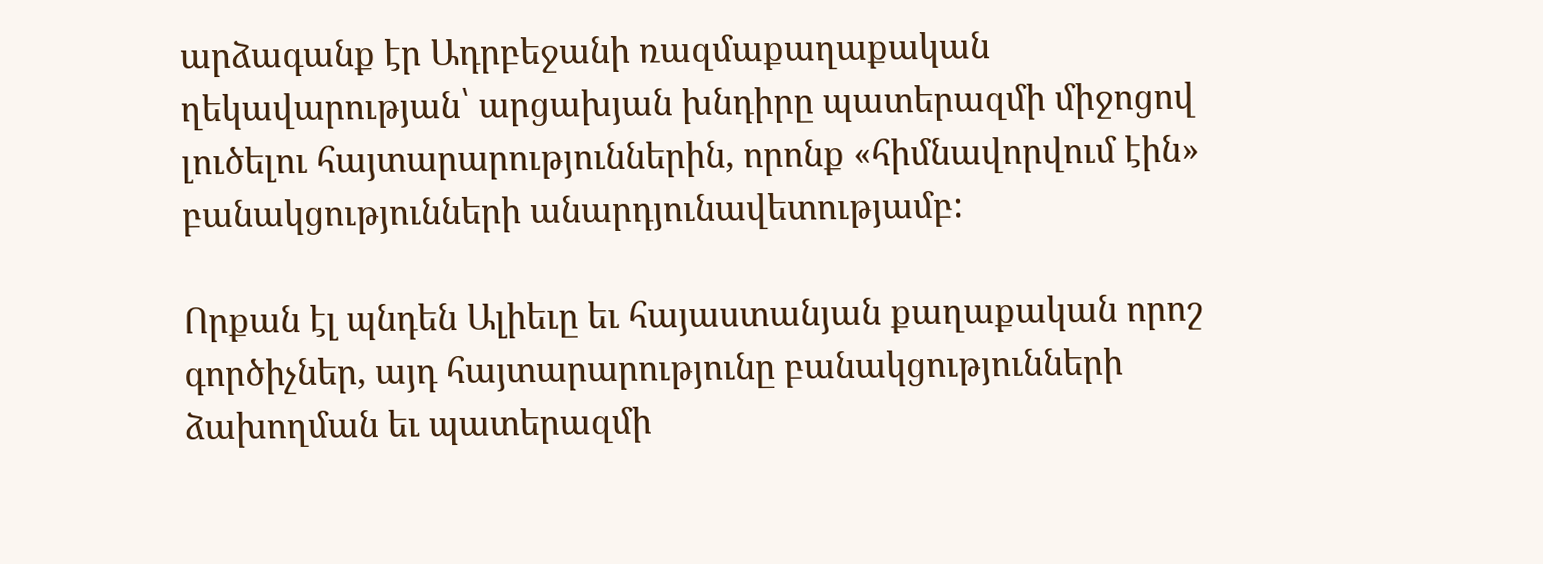արձագանք էր Ադրբեջանի ռազմաքաղաքական ղեկավարության՝ արցախյան խնդիրը պատերազմի միջոցով լուծելու հայտարարություններին, որոնք «հիմնավորվում էին» բանակցությունների անարդյունավետությամբ:

Որքան էլ պնդեն Ալիեւը եւ հայաստանյան քաղաքական որոշ գործիչներ, այդ հայտարարությունը բանակցությունների ձախողման եւ պատերազմի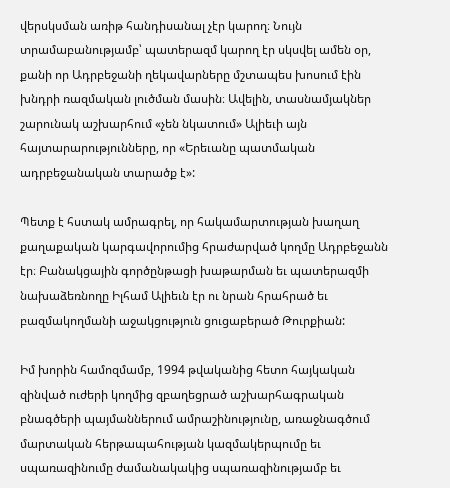վերսկսման առիթ հանդիսանալ չէր կարող։ Նույն տրամաբանությամբ՝ պատերազմ կարող էր սկսվել ամեն օր, քանի որ Ադրբեջանի ղեկավարները մշտապես խոսում էին խնդրի ռազմական լուծման մասին։ Ավելին, տասնամյակներ շարունակ աշխարհում «չեն նկատում» Ալիեւի այն հայտարարությունները, որ «Երեւանը պատմական ադրբեջանական տարածք է»:

Պետք է հստակ ամրագրել, որ հակամարտության խաղաղ քաղաքական կարգավորումից հրաժարված կողմը Ադրբեջանն էր։ Բանակցային գործընթացի խաթարման եւ պատերազմի նախաձեռնողը Իլհամ Ալիեւն էր ու նրան հրահրած եւ բազմակողմանի աջակցություն ցուցաբերած Թուրքիան:

Իմ խորին համոզմամբ, 1994 թվականից հետո հայկական զինված ուժերի կողմից զբաղեցրած աշխարհագրական բնագծերի պայմաններում ամրաշինությունը, առաջնագծում մարտական հերթապահության կազմակերպումը եւ սպառազինումը ժամանակակից սպառազինությամբ եւ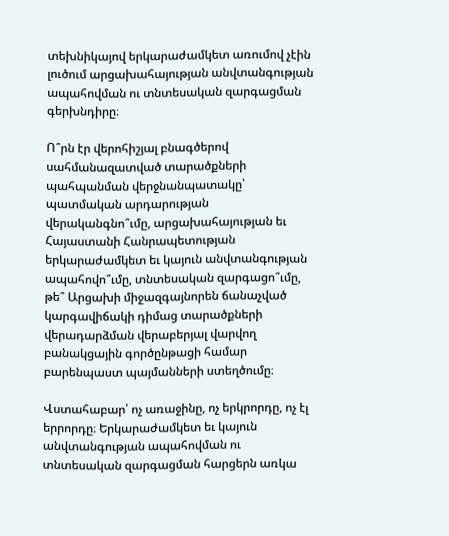տեխնիկայով երկարաժամկետ առումով չէին լուծում արցախահայության անվտանգության ապահովման ու տնտեսական զարգացման գերխնդիրը։

Ո՞րն էր վերոհիշյալ բնագծերով սահմանազատված տարածքների պահպանման վերջնանպատակը՝ պատմական արդարության վերականգնո՞ւմը, արցախահայության եւ Հայաստանի Հանրապետության երկարաժամկետ եւ կայուն անվտանգության ապահովո՞ւմը, տնտեսական զարգացո՞ւմը, թե՞ Արցախի միջազգայնորեն ճանաչված  կարգավիճակի դիմաց տարածքների վերադարձման վերաբերյալ վարվող բանակցային գործընթացի համար բարենպաստ պայմանների ստեղծումը։

Վստահաբար՝ ոչ առաջինը, ոչ երկրորդը, ոչ էլ երրորդը։ Երկարաժամկետ եւ կայուն անվտանգության ապահովման ու տնտեսական զարգացման հարցերն առկա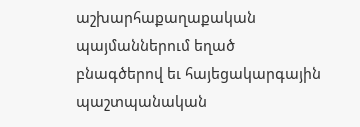աշխարհաքաղաքական պայմաններում եղած բնագծերով եւ հայեցակարգային պաշտպանական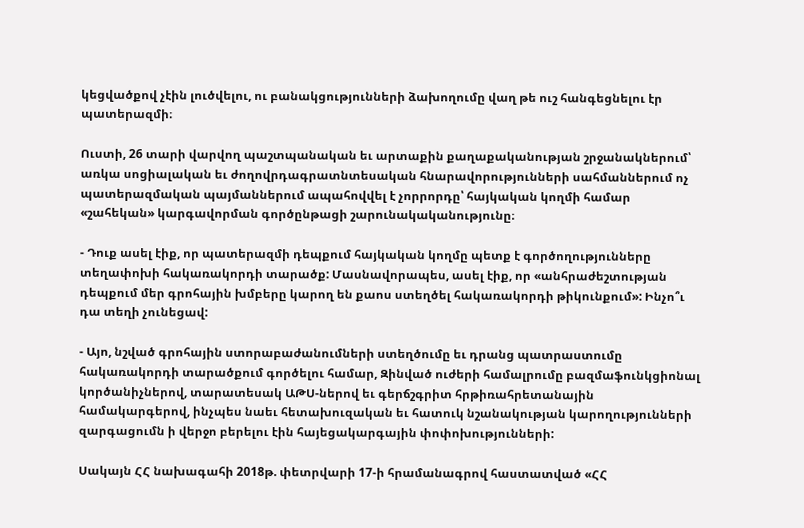կեցվածքով չէին լուծվելու, ու բանակցությունների ձախողումը վաղ թե ուշ հանգեցնելու էր պատերազմի։

Ուստի, 26 տարի վարվող պաշտպանական եւ արտաքին քաղաքականության շրջանակներում՝ առկա սոցիալական եւ ժողովրդագրատնտեսական հնարավորությունների սահմաններում ոչ պատերազմական պայմաններում ապահովվել է չորրորդը՝ հայկական կողմի համար «շահեկան» կարգավորման գործընթացի շարունակականությունը։

- Դուք ասել էիք, որ պատերազմի դեպքում հայկական կողմը պետք է գործողությունները տեղափոխի հակառակորդի տարածք: Մասնավորապես, ասել էիք, որ «անհրաժեշտության դեպքում մեր գրոհային խմբերը կարող են քաոս ստեղծել հակառակորդի թիկունքում»: Ինչո՞ւ դա տեղի չունեցավ:

- Այո, նշված գրոհային ստորաբաժանումների ստեղծումը եւ դրանց պատրաստումը հակառակորդի տարածքում գործելու համար, Զինված ուժերի համալրումը բազմաֆունկցիոնալ կործանիչներով, տարատեսակ ԱԹՍ-ներով եւ գերճշգրիտ հրթիռահրետանային համակարգերով, ինչպես նաեւ հետախուզական եւ հատուկ նշանակության կարողությունների զարգացումն ի վերջո բերելու էին հայեցակարգային փոփոխությունների:

Սակայն ՀՀ նախագահի 2018թ. փետրվարի 17-ի հրամանագրով հաստատված «ՀՀ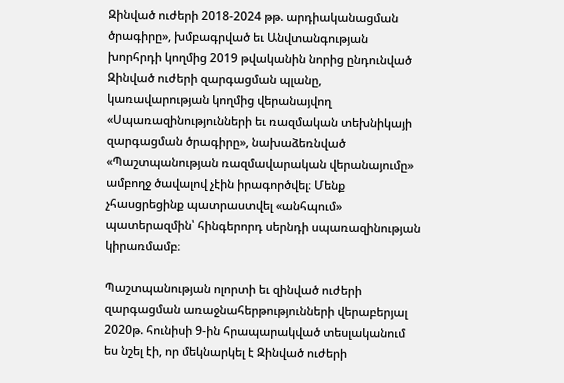Զինված ուժերի 2018-2024 թթ. արդիականացման ծրագիրը», խմբագրված եւ Անվտանգության խորհրդի կողմից 2019 թվականին նորից ընդունված Զինված ուժերի զարգացման պլանը, կառավարության կողմից վերանայվող «Սպառազինությունների եւ ռազմական տեխնիկայի զարգացման ծրագիրը», նախաձեռնված «Պաշտպանության ռազմավարական վերանայումը» ամբողջ ծավալով չէին իրագործվել։ Մենք չհասցրեցինք պատրաստվել «անհպում» պատերազմին՝ հինգերորդ սերնդի սպառազինության կիրառմամբ։

Պաշտպանության ոլորտի եւ զինված ուժերի զարգացման առաջնահերթությունների վերաբերյալ 2020թ. հունիսի 9-ին հրապարակված տեսլականում ես նշել էի, որ մեկնարկել է Զինված ուժերի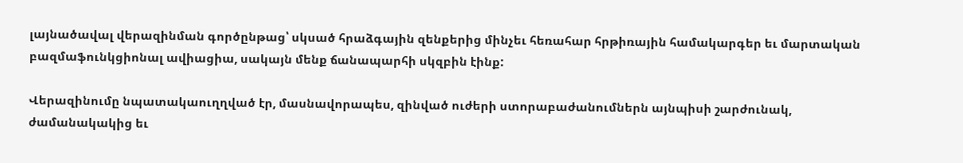լայնածավալ վերազինման գործընթաց՝ սկսած հրաձգային զենքերից մինչեւ հեռահար հրթիռային համակարգեր եւ մարտական բազմաֆունկցիոնալ ավիացիա, սակայն մենք ճանապարհի սկզբին էինք:

Վերազինումը նպատակաուղղված էր, մասնավորապես, զինված ուժերի ստորաբաժանումներն այնպիսի շարժունակ, ժամանակակից եւ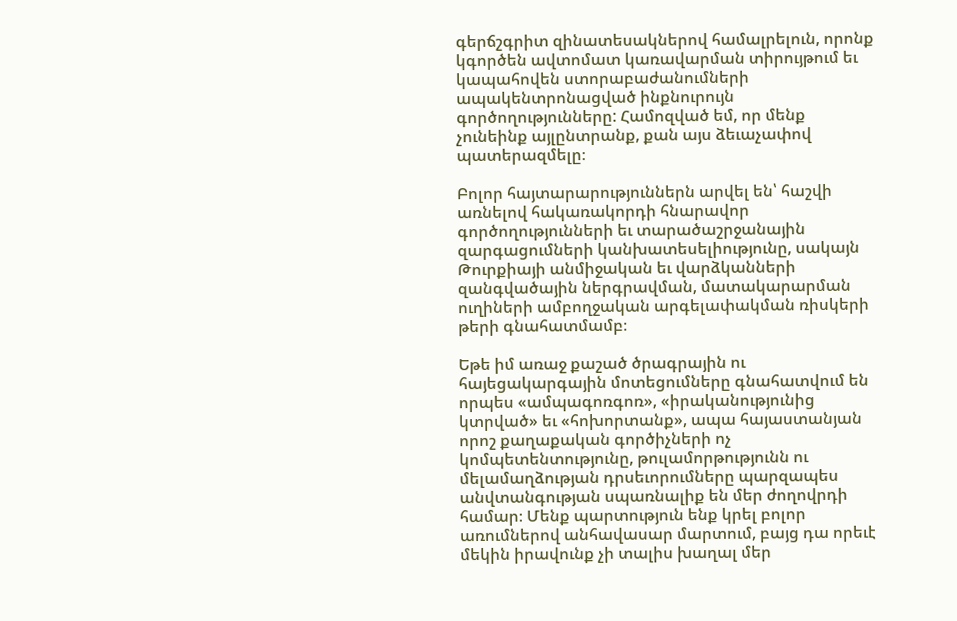գերճշգրիտ զինատեսակներով համալրելուն, որոնք կգործեն ավտոմատ կառավարման տիրույթում եւ կապահովեն ստորաբաժանումների ապակենտրոնացված ինքնուրույն գործողությունները: Համոզված եմ, որ մենք չունեինք այլընտրանք, քան այս ձեւաչափով պատերազմելը։

Բոլոր հայտարարություններն արվել են՝ հաշվի առնելով հակառակորդի հնարավոր գործողությունների եւ տարածաշրջանային զարգացումների կանխատեսելիությունը, սակայն Թուրքիայի անմիջական եւ վարձկանների զանգվածային ներգրավման, մատակարարման ուղիների ամբողջական արգելափակման ռիսկերի թերի գնահատմամբ։

Եթե իմ առաջ քաշած ծրագրային ու հայեցակարգային մոտեցումները գնահատվում են որպես «ամպագոռգոռ», «իրականությունից կտրված» եւ «հոխորտանք», ապա հայաստանյան որոշ քաղաքական գործիչների ոչ կոմպետենտությունը, թուլամորթությունն ու մելամաղձության դրսեւորումները պարզապես անվտանգության սպառնալիք են մեր ժողովրդի համար։ Մենք պարտություն ենք կրել բոլոր առումներով անհավասար մարտում, բայց դա որեւէ մեկին իրավունք չի տալիս խաղալ մեր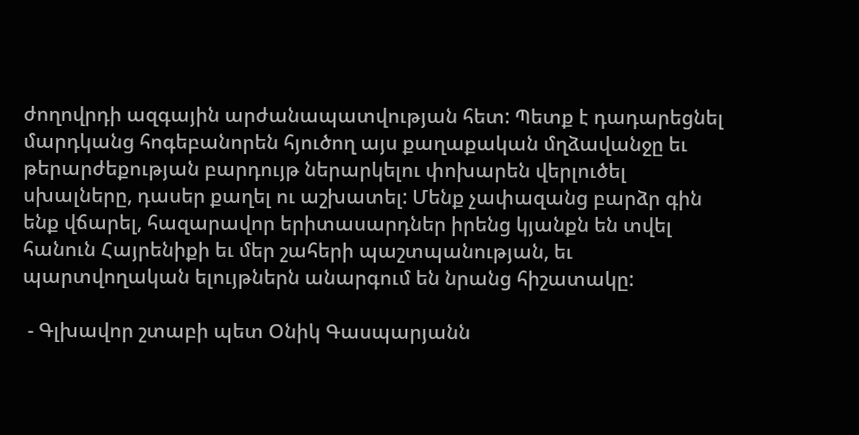ժողովրդի ազգային արժանապատվության հետ: Պետք է դադարեցնել մարդկանց հոգեբանորեն հյուծող այս քաղաքական մղձավանջը եւ թերարժեքության բարդույթ ներարկելու փոխարեն վերլուծել սխալները, դասեր քաղել ու աշխատել: Մենք չափազանց բարձր գին ենք վճարել, հազարավոր երիտասարդներ իրենց կյանքն են տվել հանուն Հայրենիքի եւ մեր շահերի պաշտպանության, եւ պարտվողական ելույթներն անարգում են նրանց հիշատակը:

 - Գլխավոր շտաբի պետ Օնիկ Գասպարյանն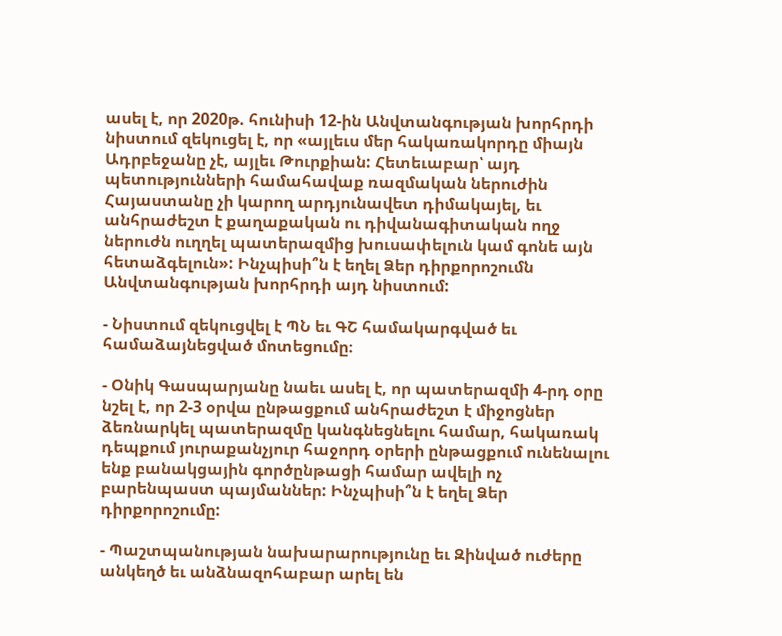ասել է, որ 2020թ. հունիսի 12-ին Անվտանգության խորհրդի նիստում զեկուցել է, որ «այլեւս մեր հակառակորդը միայն Ադրբեջանը չէ, այլեւ Թուրքիան: Հետեւաբար՝ այդ պետությունների համահավաք ռազմական ներուժին Հայաստանը չի կարող արդյունավետ դիմակայել, եւ անհրաժեշտ է քաղաքական ու դիվանագիտական ողջ ներուժն ուղղել պատերազմից խուսափելուն կամ գոնե այն հետաձգելուն»: Ինչպիսի՞ն է եղել Ձեր դիրքորոշումն Անվտանգության խորհրդի այդ նիստում:

- Նիստում զեկուցվել է ՊՆ եւ ԳՇ համակարգված եւ համաձայնեցված մոտեցումը։

- Օնիկ Գասպարյանը նաեւ ասել է, որ պատերազմի 4-րդ օրը նշել է, որ 2-3 օրվա ընթացքում անհրաժեշտ է միջոցներ ձեռնարկել պատերազմը կանգնեցնելու համար, հակառակ դեպքում յուրաքանչյուր հաջորդ օրերի ընթացքում ունենալու ենք բանակցային գործընթացի համար ավելի ոչ բարենպաստ պայմաններ: Ինչպիսի՞ն է եղել Ձեր դիրքորոշումը:

- Պաշտպանության նախարարությունը եւ Զինված ուժերը անկեղծ եւ անձնազոհաբար արել են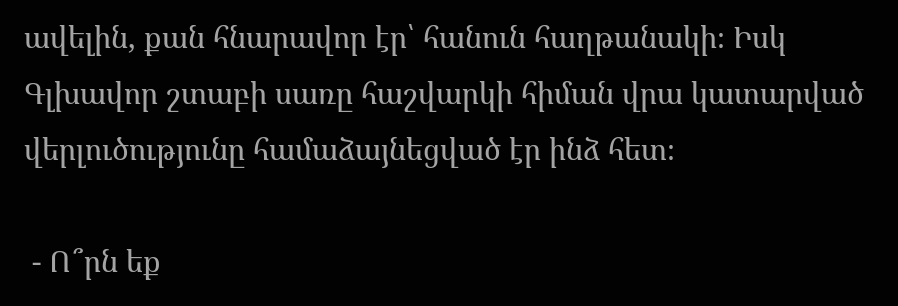ավելին, քան հնարավոր էր՝ հանուն հաղթանակի։ Իսկ Գլխավոր շտաբի սառը հաշվարկի հիման վրա կատարված վերլուծությունը համաձայնեցված էր ինձ հետ։

 - Ո՞րն եք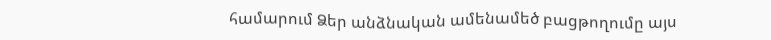համարում Ձեր անձնական ամենամեծ բացթողումը այս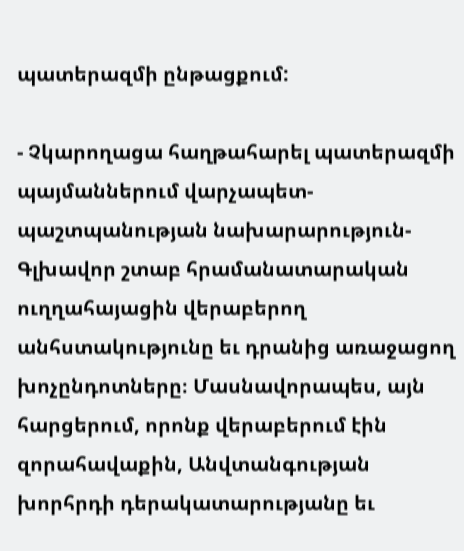պատերազմի ընթացքում:

- Չկարողացա հաղթահարել պատերազմի պայմաններում վարչապետ-պաշտպանության նախարարություն-Գլխավոր շտաբ հրամանատարական ուղղահայացին վերաբերող անհստակությունը եւ դրանից առաջացող խոչընդոտները։ Մասնավորապես, այն հարցերում, որոնք վերաբերում էին զորահավաքին, Անվտանգության խորհրդի դերակատարությանը եւ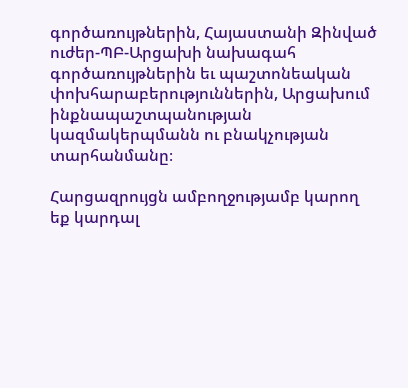գործառույթներին, Հայաստանի Զինված ուժեր-ՊԲ-Արցախի նախագահ գործառույթներին եւ պաշտոնեական փոխհարաբերություններին, Արցախում ինքնապաշտպանության կազմակերպմանն ու բնակչության տարհանմանը։

Հարցազրույցն ամբողջությամբ կարող եք կարդալ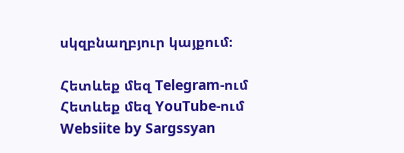սկզբնաղբյուր կայքում։

Հետևեք մեզ Telegram-ում
Հետևեք մեզ YouTube-ում
Websiite by Sargssyan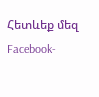Հետևեք մեզ Facebook-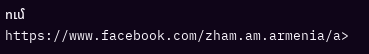ում https://www.facebook.com/zham.am.armenia/a>